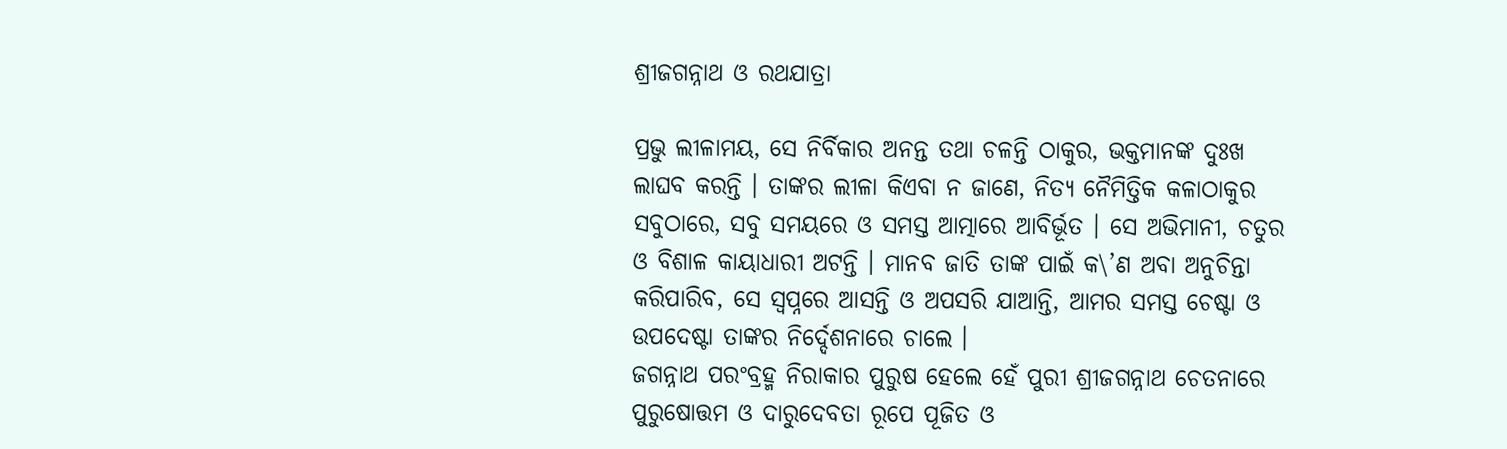ଶ୍ରୀଜଗନ୍ନାଥ ଓ ରଥଯାତ୍ରା

ପ୍ରଭୁ ଲୀଳାମୟ, ସେ ନିର୍ବିକାର ଅନନ୍ତ ତଥା ଚଳନ୍ତି ଠାକୁର, ଭକ୍ତମାନଙ୍କ ଦୁଃଖ ଲାଘବ କରନ୍ତି । ତାଙ୍କର ଲୀଳା କିଏବା ନ ଜାଣେ, ନିତ୍ୟ ନୈମିତ୍ତିକ କଳାଠାକୁର ସବୁଠାରେ, ସବୁ ସମୟରେ ଓ ସମସ୍ତ ଆତ୍ମାରେ ଆବିର୍ଭୂତ । ସେ ଅଭିମାନୀ, ଚତୁର ଓ ବିଶାଳ କାୟାଧାରୀ ଅଟନ୍ତି । ମାନବ ଜାତି ତାଙ୍କ ପାଇଁ କ\’ଣ ଅବା ଅନୁଚିନ୍ତା କରିପାରିବ, ସେ ସ୍ୱପ୍ନରେ ଆସନ୍ତି ଓ ଅପସରି ଯାଆନ୍ତି, ଆମର ସମସ୍ତ ଚେଷ୍ଟା ଓ ଉପଦେଷ୍ଟା ତାଙ୍କର ନିର୍ଦ୍ଦେଶନାରେ ଚାଲେ ।
ଜଗନ୍ନାଥ ପରଂବ୍ରହ୍ମ ନିରାକାର ପୁରୁଷ ହେଲେ ହେଁ ପୁରୀ ଶ୍ରୀଜଗନ୍ନାଥ ଚେତନାରେ ପୁରୁଷୋତ୍ତମ ଓ ଦାରୁଦେବତା ରୂପେ ପୂଜିତ ଓ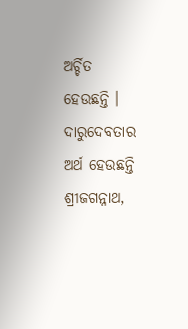ଅର୍ଚ୍ଚିତ ହେଉଛନ୍ତି । ଦାରୁଦେବତାର ଅର୍ଥ ହେଉଛନ୍ତି ଶ୍ରୀଜଗନ୍ନାଥ,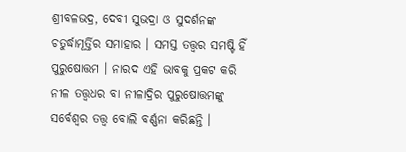ଶ୍ରୀବଳଭଦ୍ର, ଦେବୀ ସୁଭଦ୍ରା ଓ ସୁଦର୍ଶନଙ୍କ ଚତୁର୍ଦ୍ଧାମୂର୍ତ୍ତିର ସମାହାର । ସମସ୍ତ ତତ୍ତ୍ୱର ସମଷ୍ଟି ହିଁ ପୁରୁଷୋତ୍ତମ । ନାରଦ ଏହି ଭାବକୁ ପ୍ରକଟ କରି ନୀଳ ତତ୍ତ୍ୱଧର ବା ନୀଳାଦ୍ରିର ପୁରୁଷୋତ୍ତମଙ୍କୁ ସର୍ବେଶ୍ୱର ତତ୍ତ୍ୱ ବୋଲି ବର୍ଣ୍ଣନା କରିଛନ୍ତି ।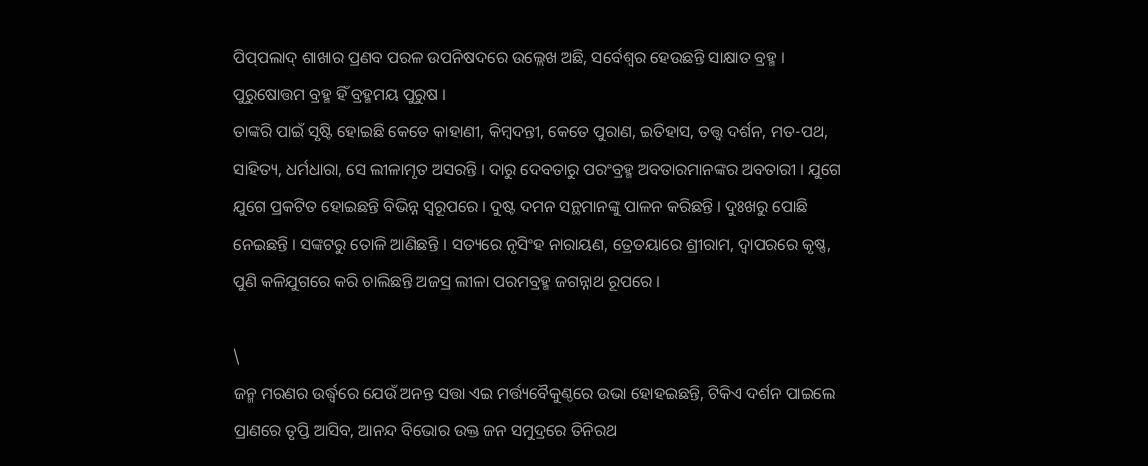ପିପ୍‌ପଲାଦ୍ ଶାଖାର ପ୍ରଣବ ପରଳ ଉପନିଷଦରେ ଉଲ୍ଲେଖ ଅଛି, ସର୍ବେଶ୍ୱର ହେଉଛନ୍ତି ସାକ୍ଷାତ ବ୍ରହ୍ମ । ପୁରୁଷୋତ୍ତମ ବ୍ରହ୍ମ ହିଁ ବ୍ରହ୍ମମୟ ପୁରୁଷ ।
ତାଙ୍କରି ପାଇଁ ସୃଷ୍ଟି ହୋଇଛି କେତେ କାହାଣୀ, କିମ୍ବଦନ୍ତୀ, କେତେ ପୁରାଣ, ଇତିହାସ, ତତ୍ତ୍ୱ ଦର୍ଶନ, ମତ-ପଥ, ସାହିତ୍ୟ, ଧର୍ମଧାରା, ସେ ଲୀଳାମୃତ ଅସରନ୍ତି । ଦାରୁ ଦେବତାରୁ ପରଂବ୍ରହ୍ମ ଅବତାରମାନଙ୍କର ଅବତାରୀ । ଯୁଗେ ଯୁଗେ ପ୍ରକଟିତ ହୋଇଛନ୍ତି ବିଭିନ୍ନ ସ୍ୱରୂପରେ । ଦୁଷ୍ଟ ଦମନ ସନ୍ଥମାନଙ୍କୁ ପାଳନ କରିଛନ୍ତି । ଦୁଃଖରୁ ପୋଛି ନେଇଛନ୍ତି । ସଙ୍କଟରୁ ତୋଳି ଆଣିଛନ୍ତି । ସତ୍ୟରେ ନୃସିଂହ ନାରାୟଣ, ତ୍ରେତୟାରେ ଶ୍ରୀରାମ, ଦ୍ୱାପରରେ କୃଷ୍ଣ, ପୁଣି କଳିଯୁଗରେ କରି ଚାଲିଛନ୍ତି ଅଜସ୍ର ଲୀଳା ପରମବ୍ରହ୍ମ ଜଗନ୍ନାଥ ରୂପରେ ।

\
ଜନ୍ମ ମରଣର ଉର୍ଦ୍ଧ୍ୱରେ ଯେଉଁ ଅନନ୍ତ ସତ୍ତା ଏଇ ମର୍ତ୍ତ୍ୟବୈକୁଣ୍ଠରେ ଉଭା ହୋହଇଛନ୍ତି, ଟିକିଏ ଦର୍ଶନ ପାଇଲେ ପ୍ରାଣରେ ତୃପ୍ତି ଆସିବ, ଆନନ୍ଦ ବିଭୋର ଉକ୍ତ ଜନ ସମୁଦ୍ରରେ ତିନିରଥ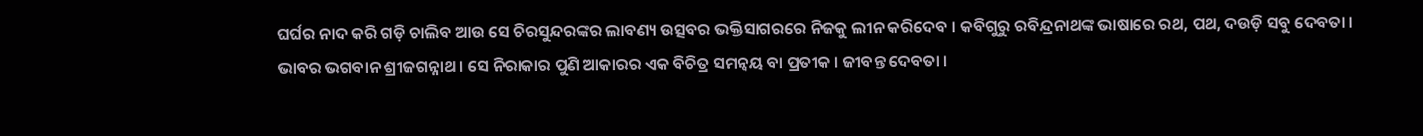ଘର୍ଘର ନାଦ କରି ଗଡ଼ି ଚାଲିବ ଆଉ ସେ ଚିରସୁନ୍ଦରଙ୍କର ଲାବଣ୍ୟ ଉତ୍ସବର ଭକ୍ତିସାଗରରେ ନିଜକୁ ଲୀନ କରିଦେବ । କବିଗୁରୁ ରବିନ୍ଦ୍ରନାଥଙ୍କ ଭାଷାରେ ରଥ, ପଥ, ଦଉଡ଼ି ସବୁ ଦେବତା । ଭାବର ଭଗବାନ ଶ୍ରୀଜଗନ୍ନାଥ । ସେ ନିରାକାର ପୁଣି ଆକାରର ଏକ ବିଚିତ୍ର ସମନ୍ୱୟ ବା ପ୍ରତୀକ । ଜୀବନ୍ତ ଦେବତା ।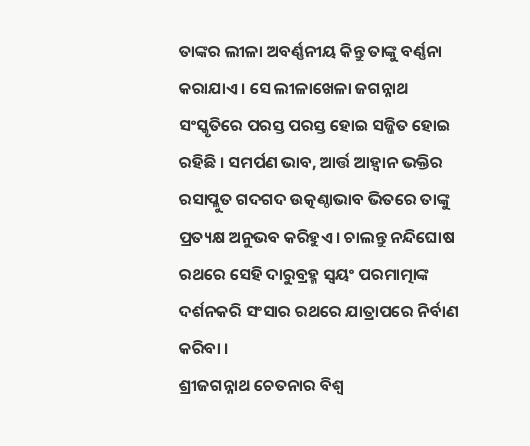ତାଙ୍କର ଲୀଳା ଅବର୍ଣ୍ଣନୀୟ କିନ୍ତୁ ତାଙ୍କୁ ବର୍ଣ୍ଣନା କରାଯାଏ । ସେ ଲୀଳାଖେଳା ଜଗନ୍ନାଥ ସଂସ୍କୃତିରେ ପରସ୍ତ ପରସ୍ତ ହୋଇ ସଜ୍ଜିତ ହୋଇ ରହିଛି । ସମର୍ପଣ ଭାବ, ଆର୍ତ୍ତ ଆହ୍ୱାନ ଭକ୍ତିର ରସାପ୍ଳୁତ ଗଦଗଦ ଉତ୍କଣ୍ଠାଭାବ ଭିତରେ ତାଙ୍କୁ ପ୍ରତ୍ୟକ୍ଷ ଅନୁଭବ କରିହୁଏ । ଚାଲନ୍ତୁ ନନ୍ଦିଘୋଷ ରଥରେ ସେହି ଦାରୁବ୍ରହ୍ମ ସ୍ୱୟଂ ପରମାତ୍ମାଙ୍କ ଦର୍ଶନକରି ସଂସାର ରଥରେ ଯାତ୍ରାପରେ ନିର୍ବାଣ କରିବା ।
ଶ୍ରୀଜଗନ୍ନାଥ ଚେତନାର ବିଶ୍ୱ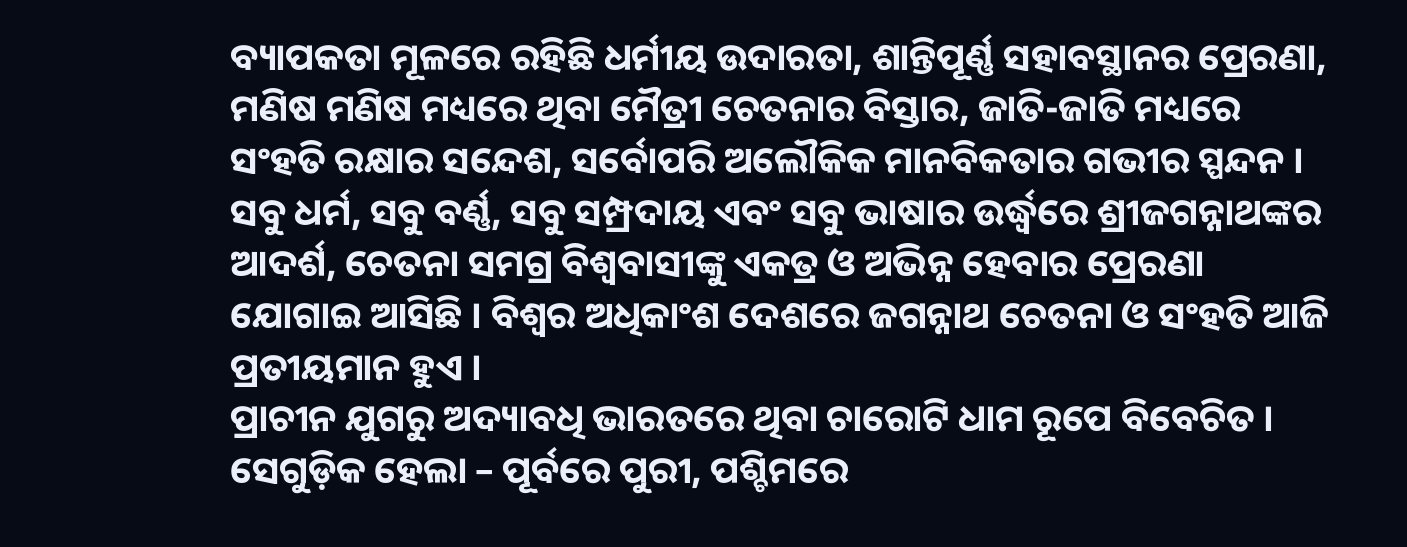ବ୍ୟାପକତା ମୂଳରେ ରହିଛି ଧର୍ମୀୟ ଉଦାରତା, ଶାନ୍ତିପୂର୍ଣ୍ଣ ସହାବସ୍ଥାନର ପ୍ରେରଣା, ମଣିଷ ମଣିଷ ମଧ୍ୟରେ ଥିବା ମୈତ୍ରୀ ଚେତନାର ବିସ୍ତାର, ଜାତି-ଜାତି ମଧ୍ୟରେ ସଂହତି ରକ୍ଷାର ସନ୍ଦେଶ, ସର୍ବୋପରି ଅଲୌକିକ ମାନବିକତାର ଗଭୀର ସ୍ପନ୍ଦନ । ସବୁ ଧର୍ମ, ସବୁ ବର୍ଣ୍ଣ, ସବୁ ସମ୍ପ୍ରଦାୟ ଏବଂ ସବୁ ଭାଷାର ଉର୍ଦ୍ଧ୍ୱରେ ଶ୍ରୀଜଗନ୍ନାଥଙ୍କର ଆଦର୍ଶ, ଚେତନା ସମଗ୍ର ବିଶ୍ୱବାସୀଙ୍କୁ ଏକତ୍ର ଓ ଅଭିନ୍ନ ହେବାର ପ୍ରେରଣା ଯୋଗାଇ ଆସିଛି । ବିଶ୍ୱର ଅଧିକାଂଶ ଦେଶରେ ଜଗନ୍ନାଥ ଚେତନା ଓ ସଂହତି ଆଜି ପ୍ରତୀୟମାନ ହୁଏ ।
ପ୍ରାଚୀନ ଯୁଗରୁ ଅଦ୍ୟାବଧି ଭାରତରେ ଥିବା ଚାରୋଟି ଧାମ ରୂପେ ବିବେଚିତ । ସେଗୁଡ଼ିକ ହେଲା – ପୂର୍ବରେ ପୁରୀ, ପଶ୍ଚିମରେ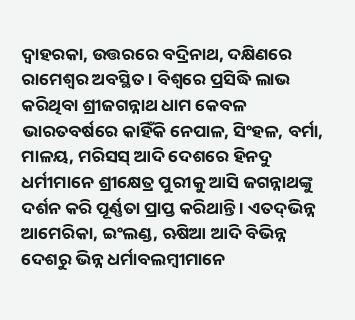ଦ୍ୱାହରକା, ଉତ୍ତରରେ ବଦ୍ରିନାଥ, ଦକ୍ଷିଣରେ ରାମେଶ୍ୱର ଅବସ୍ଥିତ । ବିଶ୍ୱରେ ପ୍ରସିଦ୍ଧି ଲାଭ କରିଥିବା ଶ୍ରୀଜଗନ୍ନାଥ ଧାମ କେବଳ ଭାରତବର୍ଷରେ କାହିଁକି ନେପାଳ, ସିଂହଳ, ବର୍ମା, ମାଳୟ, ମରିସସ୍ ଆଦି ଦେଶରେ ହିନଦୁ ଧର୍ମୀମାନେ ଶ୍ରୀକ୍ଷେତ୍ର ପୁରୀକୁ ଆସି ଜଗନ୍ନାଥଙ୍କୁ ଦର୍ଶନ କରି ପୂର୍ଣ୍ଣତା ପ୍ରାପ୍ତ କରିଥାନ୍ତି । ଏତଦ୍‌ଭିନ୍ନ ଆମେରିକା, ଇଂଲଣ୍ଡ, ଋଷିଆ ଆଦି ବିଭିନ୍ନ ଦେଶରୁ ଭିନ୍ନ ଧର୍ମାବଲମ୍ବୀମାନେ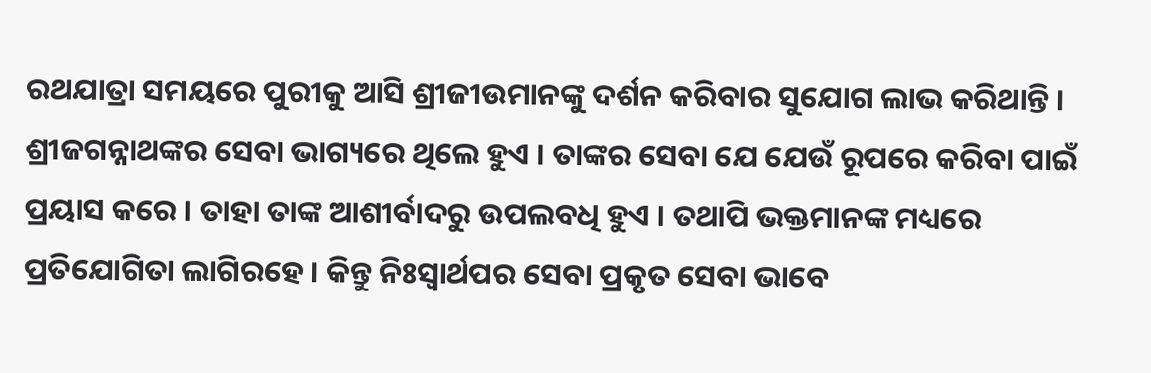ରଥଯାତ୍ରା ସମୟରେ ପୁରୀକୁ ଆସି ଶ୍ରୀଜୀଉମାନଙ୍କୁ ଦର୍ଶନ କରିବାର ସୁଯୋଗ ଲାଭ କରିଥାନ୍ତି ।
ଶ୍ରୀଜଗନ୍ନାଥଙ୍କର ସେବା ଭାଗ୍ୟରେ ଥିଲେ ହୁଏ । ତାଙ୍କର ସେବା ଯେ ଯେଉଁ ରୂପରେ କରିବା ପାଇଁ ପ୍ରୟାସ କରେ । ତାହା ତାଙ୍କ ଆଶୀର୍ବାଦରୁ ଉପଲବଧି ହୁଏ । ତଥାପି ଭକ୍ତମାନଙ୍କ ମଧ୍ୟରେ ପ୍ରତିଯୋଗିତା ଲାଗିରହେ । କିନ୍ତୁ ନିଃସ୍ୱାର୍ଥପର ସେବା ପ୍ରକୃତ ସେବା ଭାବେ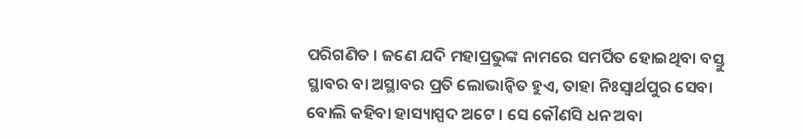ପରିଗଣିତ । ଜଣେ ଯଦି ମହାପ୍ରଭୁଙ୍କ ନାମରେ ସମର୍ପିତ ହୋଇଥିବା ବସ୍ତୁ ସ୍ଥାବର ବା ଅସ୍ଥାବର ପ୍ରତି ଲୋଭାନ୍ୱିତ ହୁଏ, ତାହା ନିଃସ୍ୱାର୍ଥପୁର ସେବା ବୋଲି କହିବା ହାସ୍ୟାସ୍ପଦ ଅଟେ । ସେ କୌଣସି ଧନ ଅବା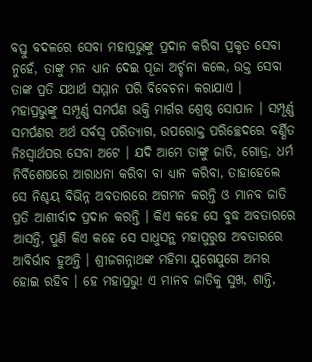ବସ୍ତୁ ବଦଳରେ ସେବା ମହାପ୍ରଭୁଙ୍କୁ ପ୍ରଦାନ କରିବା ପ୍ରକୃତ ସେବା ନୁହେଁ, ତାଙ୍କୁ ମନ ଧ୍ୟାନ ଦେଇ ପୂଜା ଅର୍ଚ୍ଚନା କଲେ, ଉକ୍ତ ସେବା ତାଙ୍କ ପ୍ରତି ଯଥାର୍ଥ ସମ୍ମାନ ପରି ବିବେଚନା କରାଯାଏ ।
ମହାପ୍ରଭୁଙ୍କୁ ସମ୍ପୂର୍ଣ୍ଣ ସମର୍ପଣ ଭକ୍ତି ମାର୍ଗର ଶ୍ରେଷ୍ଠ ସୋପାନ । ସମ୍ପୂର୍ଣ୍ଣ ସମର୍ପଣର ଅର୍ଥ ସର୍ବସ୍ୱ ପରିତ୍ୟାଗ, ଉପରୋକ୍ତ ପରିଚ୍ଛେଦରେ ବର୍ଣ୍ଣିତ ନିଃସ୍ୱାର୍ଥପର ସେବା ଅଟେ । ଯଦି ଆମେ ତାଙ୍କୁ ଜାତି, ଗୋତ୍ର, ଧର୍ମ ନିର୍ବିଶେଷରେ ଆରାଧନା କରିବା ବା ଧ୍ୟାନ କରିବା, ତାହାହେଲେ ସେ ନିଶ୍ଚୟ ବିଭିନ୍ନ ଅବତାରରେ ଅଗମନ କରନ୍ତି ଓ ମାନବ ଜାତି ପ୍ରତି ଆଶୀର୍ବାଦ ପ୍ରଦାନ କରନ୍ତି । କିଏ କହେ ସେ ବୁଦ୍ଧ ଅବତାରରେ ଆସନ୍ତି, ପୁଣି କିଏ କହେ ସେ ସାଧୁସନ୍ଥ ମହାପୁରୁଷ ଅବତାରରେ ଆବିର୍ଭାବ ହୁଅନ୍ତି । ଶ୍ରୀଜଗନ୍ନାଥଙ୍କ ମହିମା ଯୁଗେଯୁଗେ ଅମର ହୋଇ ରହିବ । ହେ ମହାପ୍ରଭୁ! ଏ ମାନବ ଜାତିକୁ ସୁଖ, ଶାନ୍ତି,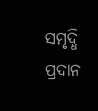ସମୃଦ୍ଧି ପ୍ରଦାନ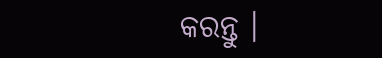କରନ୍ତୁ ।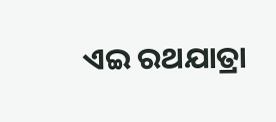ଏଇ ରଥଯାତ୍ରା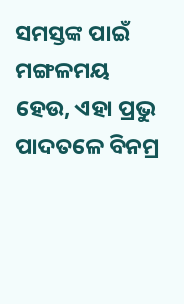ସମସ୍ତଙ୍କ ପାଇଁ ମଙ୍ଗଳମୟ ହେଉ, ଏହା ପ୍ରଭୁ ପାଦତଳେ ବିନମ୍ର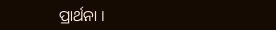ପ୍ରାର୍ଥନା ।